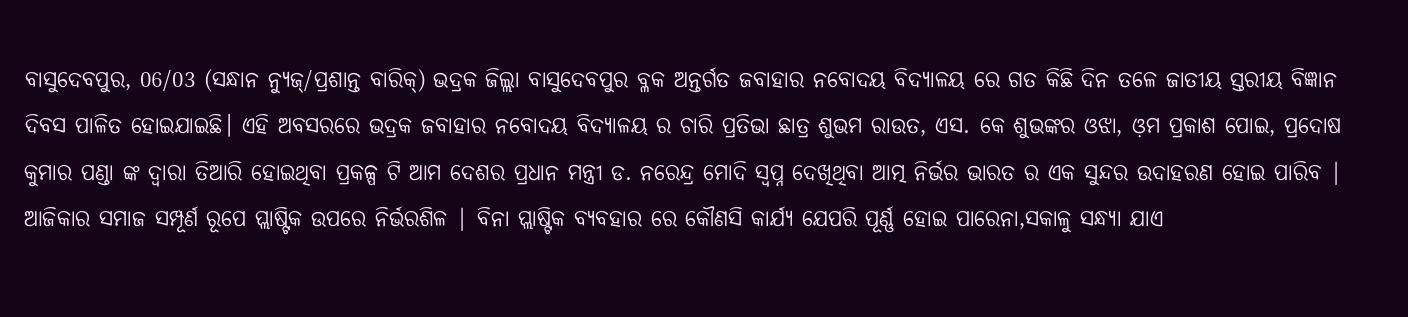ବାସୁଦେବପୁର, 06/03 (ସନ୍ଧାନ ନ୍ୟୁଜ୍/ପ୍ରଶାନ୍ତ ବାରିକ୍) ଭଦ୍ରକ ଜିଲ୍ଲା ବାସୁଦେବପୁର ବ୍ଳକ ଅନ୍ତର୍ଗତ ଜବାହାର ନବୋଦୟ ବିଦ୍ୟାଳୟ ରେ ଗତ କିଛି ଦିନ ତଳେ ଜାତୀୟ ସ୍ତରୀୟ ବିଜ୍ଞାନ ଦିବସ ପାଳିତ ହୋଇଯାଇଛି। ଏହି ଅବସରରେ ଭଦ୍ରକ ଜବାହାର ନବୋଦୟ ବିଦ୍ୟାଳୟ ର ଚାରି ପ୍ରତିଭା ଛାତ୍ର ଶୁଭମ ରାଉତ, ଏସ. କେ ଶୁଭଙ୍କର ଓଝା, ଓ଼ମ ପ୍ରକାଶ ପୋଇ, ପ୍ରଦୋଷ କୁମାର ପଣ୍ଡା ଙ୍କ ଦ୍ୱାରା ତିଆରି ହୋଇଥିବା ପ୍ରକଳ୍ପ ଟି ଆମ ଦେଶର ପ୍ରଧାନ ମନ୍ତ୍ରୀ ଡ. ନରେନ୍ଦ୍ର ମୋଦି ସ୍ୱପ୍ନ ଦେଖିଥିବା ଆତ୍ମ ନିର୍ଭର ଭାରତ ର ଏକ ସୁନ୍ଦର ଉଦାହରଣ ହୋଇ ପାରିବ | ଆଜିକାର ସମାଜ ସମ୍ପୂର୍ଣ ରୂପେ ପ୍ଲାଷ୍ଟିକ ଉପରେ ନିର୍ଭରଶିଳ | ବିନା ପ୍ଲାଷ୍ଟିକ ବ୍ୟବହାର ରେ କୌଣସି କାର୍ଯ୍ୟ ଯେପରି ପୂର୍ଣ୍ଣ ହୋଇ ପାରେନା,ସକାଳୁ ସନ୍ଧ୍ୟା ଯାଏ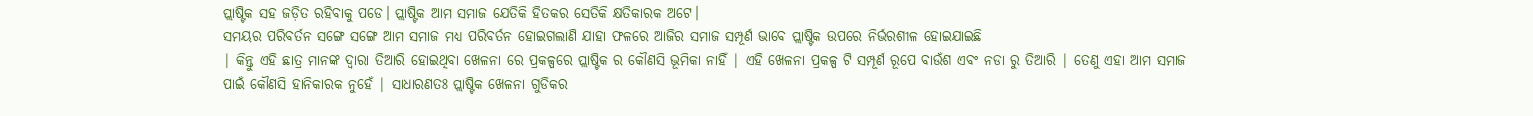ପ୍ଲାଷ୍ଟିକ ସହ ଜଡ଼ିତ ରହିବାକୁ ପଡେ। ପ୍ଲାଷ୍ଟିକ ଆମ ସମାଜ ଯେତିକି ହିତକର ସେତିକି କ୍ଷତିକାରକ ଅଟେ।
ସମୟର ପରିବର୍ତନ ସଙ୍ଗେ ସଙ୍ଗେ ଆମ ସମାଜ ମଧ୍ୟ ପରିବର୍ତନ ହୋଇଗଲାଣି ଯାହା ଫଳରେ ଆଜିର ସମାଜ ସମ୍ପୂର୍ଣ ଭାବେ ପ୍ଲାଷ୍ଟିକ ଉପରେ ନିର୍ଭରଶୀଳ ହୋଇଯାଇଛି
| କିନ୍ତୁ ଏହି ଛାତ୍ର ମାନଙ୍କ ଦ୍ୱାରା ତିଆରି ହୋଇଥିବା ଖେଳନା ରେ ପ୍ରକଳ୍ପରେ ପ୍ଲାଷ୍ଟିକ ର କୌଣସି ଭୂମିକା ନାହିଁ | ଏହି ଖେଳନା ପ୍ରକଳ୍ପ ଟି ସମ୍ପୂର୍ଣ ରୂପେ ବାଉଁଶ ଏବଂ ନଡା ରୁ ତିଆରି | ତେଣୁ ଏହା ଆମ ସମାଜ ପାଇଁ କୌଣସି ହାନିକାରକ ନୁହେଁ | ସାଧାରଣତଃ ପ୍ଲାଷ୍ଟିକ ଖେଳନା ଗୁଡିକର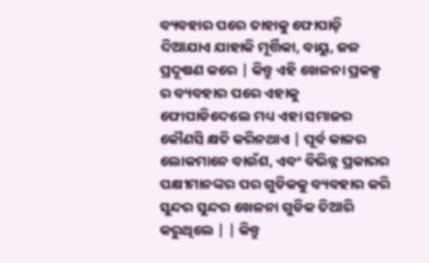ବ୍ୟବହାର ପରେ ତାହାକୁ ଫୋପାଡ଼ି ଦିଆଯାଏ ଯାହାକି ମୂର୍ତ୍ତିକା, ବାୟୁ, ଜଳ ପ୍ରଦୂଷଣ କରେ | କିନ୍ତୁ ଏହି ଖେଳନା ପ୍ରକଳ୍ପ ର ବ୍ୟବହାର ପରେ ଏହାକୁ ଫୋପାଡିଦେଲେ ମଧ୍ୟ ଏହା ସମାଜର କୌଣସି କ୍ଷତି କରିନଥାଏ | ପୂର୍ବ କାଳର ଲୋକମାନେ ବାଉଁଶ, ଏବଂ ବିଭିନ୍ନ ପ୍ରକାରର ପକ୍ଷୀମାନଙ୍କର ପର ଗୁଡିକକୁ ବ୍ୟବହାର କରି ସୁନ୍ଦର ସୁନ୍ଦର ଖେଳନା ଗୁଡିକ ତିଆରି କରୁଥିଲେ | | କିନ୍ତୁ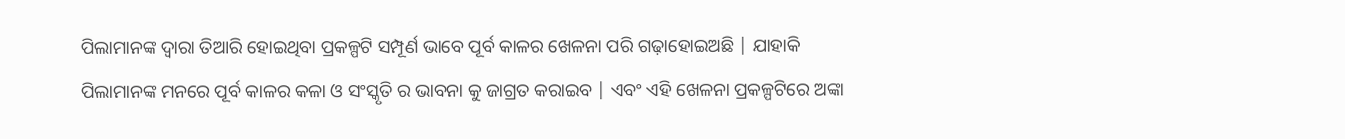ପିଲାମାନଙ୍କ ଦ୍ୱାରା ତିଆରି ହୋଇଥିବା ପ୍ରକଳ୍ପଟି ସମ୍ପୂର୍ଣ ଭାବେ ପୂର୍ବ କାଳର ଖେଳନା ପରି ଗଢ଼ାହୋଇଅଛି | ଯାହାକି ପିଲାମାନଙ୍କ ମନରେ ପୂର୍ବ କାଳର କଳା ଓ ସଂସ୍କୃତି ର ଭାବନା କୁ ଜାଗ୍ରତ କରାଇବ | ଏବଂ ଏହି ଖେଳନା ପ୍ରକଳ୍ପଟିରେ ଅଙ୍କା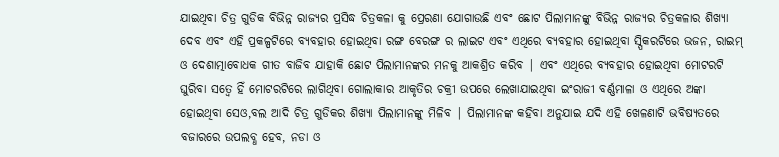ଯାଇଥିବା ଚିତ୍ର ଗୁଡିକ ବିଭିନ୍ନ ରାଜ୍ୟର ପ୍ରସିଦ୍ଧ ଚିତ୍ରକଳା କୁ ପ୍ରେରଣା ଯୋଗାଉଛି ଏବଂ ଛୋଟ ପିଲାମାନଙ୍କୁ ବିଭିନ୍ନ ରାଜ୍ୟର ଚିତ୍ରକଳାର ଶିଖ୍ୟା ଦେବ ଏବଂ ଏହି ପ୍ରକଳ୍ପଟିରେ ବ୍ୟବହାର ହୋଇଥିବା ରଙ୍ଗ ବେରଙ୍ଗ ର ଲାଇଟ ଏବଂ ଏଥିରେ ବ୍ୟବହାର ହୋଇଥିବା ସ୍ପିକରଟିରେ ଭଜନ, ରାଇମ୍ ଓ ଦେଶାତ୍ମାବୋଧକ ଗୀତ ବାଜିବ ଯାହାକି ଛୋଟ ପିଲାମାନଙ୍କର ମନକୁ ଆକଶ୍ରିତ କରିବ | ଏବଂ ଏଥିରେ ବ୍ୟବହାର ହୋଇଥିବା ମୋଟରଟି ଘୁରିବା ସତ୍ୱେ ହିଁ ମୋଟରଟିରେ ଲାଗିଥିବା ଗୋଲାକାର ଆକୃତିର ଚକ୍ରୀ ଉପରେ ଲେଖାଯାଇଥିବା ଇଂରାଜୀ ବର୍ଣ୍ଣମାଳା ଓ ଏଥିରେ ଅଙ୍କା ହୋଇଥିବା ସେଓ,ବଲ ଆଦି ଚିତ୍ର ଗୁଡିକର ଶିଖ୍ୟା ପିଲାମାନଙ୍କୁ ମିଳିବ | ପିଲାମାନଙ୍କ କହିବା ଅନୁଯାଇ ଯଦି ଏହି ଖେଳଣାଟି ଭବିଷ୍ୟତରେ ବଜାରରେ ଉପଲବ୍ଧ ହେବ, ନଡା ଓ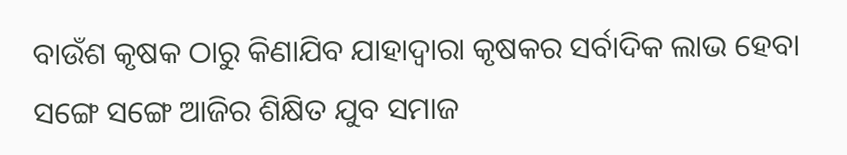ବାଉଁଶ କୃଷକ ଠାରୁ କିଣାଯିବ ଯାହାଦ୍ୱାରା କୃଷକର ସର୍ବାଦିକ ଲାଭ ହେବା ସଙ୍ଗେ ସଙ୍ଗେ ଆଜିର ଶିକ୍ଷିତ ଯୁବ ସମାଜ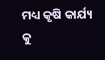ମଧ୍ୟ କୃଷି କାର୍ଯ୍ୟ କୁ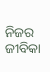ନିଜର ଜୀବିକା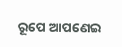ରୂପେ ଆପଣେଇ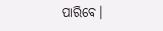ପାରିବେ।